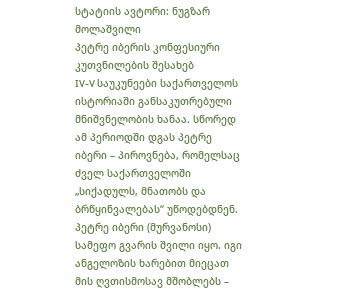სტატიის ავტორი: ნუგზარ მოლაშვილი
პეტრე იბერის კონფესიური კუთვნილების შესახებ
IV-V საუკუნეები საქართველოს ისტორიაში განსაკუთრებული მნიშვნელობის ხანაა. სწორედ ამ პერიოდში დგას პეტრე იბერი – პიროვნება, რომელსაც ძველ საქართველოში „სიქადულს, მნათობს და ბრწყინვალებას“ უწოდებდნენ.
პეტრე იბერი (მურვანოსი) სამეფო გვარის შვილი იყო. იგი ანგელოზის ხარებით მიეცათ მის ღვთისმოსავ მშობლებს –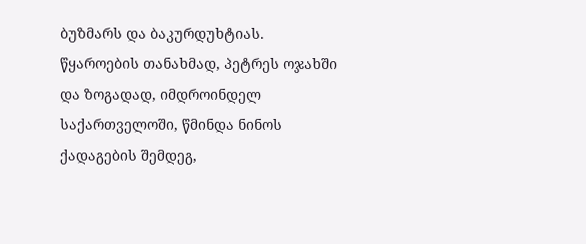ბუზმარს და ბაკურდუხტიას. წყაროების თანახმად, პეტრეს ოჯახში და ზოგადად, იმდროინდელ საქართველოში, წმინდა ნინოს ქადაგების შემდეგ,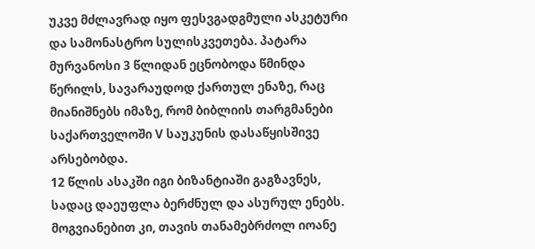უკვე მძლავრად იყო ფესვგადგმული ასკეტური და სამონასტრო სულისკვეთება. პატარა მურვანოსი 3 წლიდან ეცნობოდა წმინდა წერილს, სავარაუდოდ ქართულ ენაზე, რაც მიანიშნებს იმაზე, რომ ბიბლიის თარგმანები საქართველოში V საუკუნის დასაწყისშივე არსებობდა.
12 წლის ასაკში იგი ბიზანტიაში გაგზავნეს, სადაც დაეუფლა ბერძნულ და ასურულ ენებს. მოგვიანებით კი, თავის თანამებრძოლ იოანე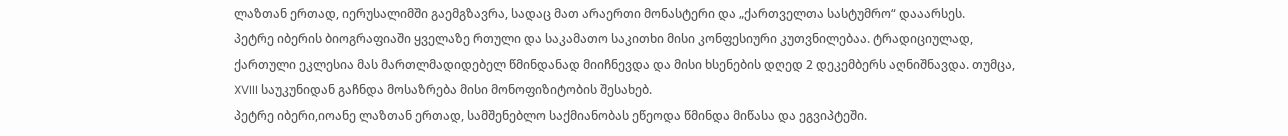ლაზთან ერთად, იერუსალიმში გაემგზავრა, სადაც მათ არაერთი მონასტერი და „ქართველთა სასტუმრო“ დააარსეს.
პეტრე იბერის ბიოგრაფიაში ყველაზე რთული და საკამათო საკითხი მისი კონფესიური კუთვნილებაა. ტრადიციულად, ქართული ეკლესია მას მართლმადიდებელ წმინდანად მიიჩნევდა და მისი ხსენების დღედ 2 დეკემბერს აღნიშნავდა. თუმცა, XVIII საუკუნიდან გაჩნდა მოსაზრება მისი მონოფიზიტობის შესახებ.
პეტრე იბერი,იოანე ლაზთან ერთად, სამშენებლო საქმიანობას ეწეოდა წმინდა მიწასა და ეგვიპტეში.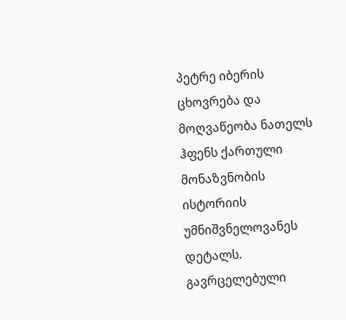პეტრე იბერის ცხოვრება და მოღვაწეობა ნათელს ჰფენს ქართული მონაზვნობის ისტორიის უმნიშვნელოვანეს დეტალს. გავრცელებული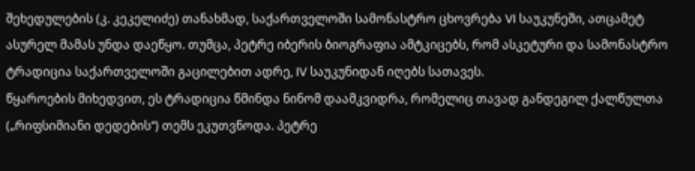შეხედულების (კ. კეკელიძე) თანახმად, საქართველოში სამონასტრო ცხოვრება VI საუკუნეში, ათცამეტ ასურელ მამას უნდა დაეწყო. თუმცა, პეტრე იბერის ბიოგრაფია ამტკიცებს, რომ ასკეტური და სამონასტრო ტრადიცია საქართველოში გაცილებით ადრე, IV საუკუნიდან იღებს სათავეს.
წყაროების მიხედვით, ეს ტრადიცია წმინდა ნინომ დაამკვიდრა, რომელიც თავად განდეგილ ქალწულთა („რიფსიმიანი დედების“) თემს ეკუთვნოდა. პეტრე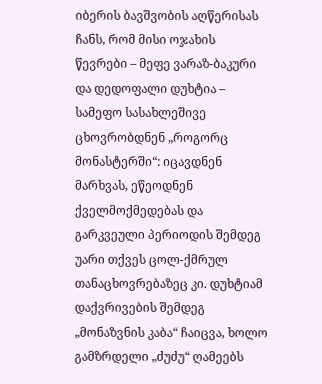იბერის ბავშვობის აღწერისას ჩანს, რომ მისი ოჯახის წევრები – მეფე ვარაზ-ბაკური და დედოფალი დუხტია – სამეფო სასახლეშივე ცხოვრობდნენ „როგორც მონასტერში“: იცავდნენ მარხვას, ეწეოდნენ ქველმოქმედებას და გარკვეული პერიოდის შემდეგ უარი თქვეს ცოლ-ქმრულ თანაცხოვრებაზეც კი. დუხტიამ დაქვრივების შემდეგ „მონაზვნის კაბა“ ჩაიცვა, ხოლო გამზრდელი „ძუძუ“ ღამეებს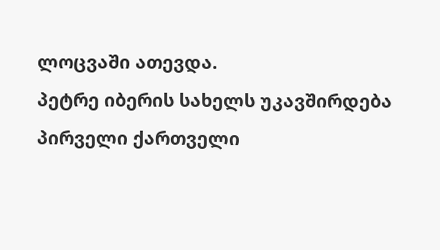ლოცვაში ათევდა.
პეტრე იბერის სახელს უკავშირდება პირველი ქართველი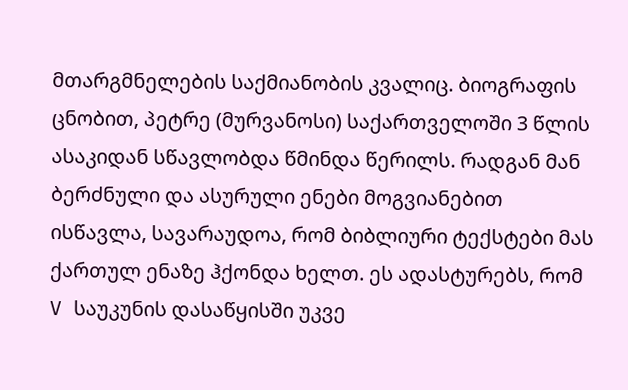მთარგმნელების საქმიანობის კვალიც. ბიოგრაფის ცნობით, პეტრე (მურვანოსი) საქართველოში 3 წლის ასაკიდან სწავლობდა წმინდა წერილს. რადგან მან ბერძნული და ასურული ენები მოგვიანებით ისწავლა, სავარაუდოა, რომ ბიბლიური ტექსტები მას ქართულ ენაზე ჰქონდა ხელთ. ეს ადასტურებს, რომ V საუკუნის დასაწყისში უკვე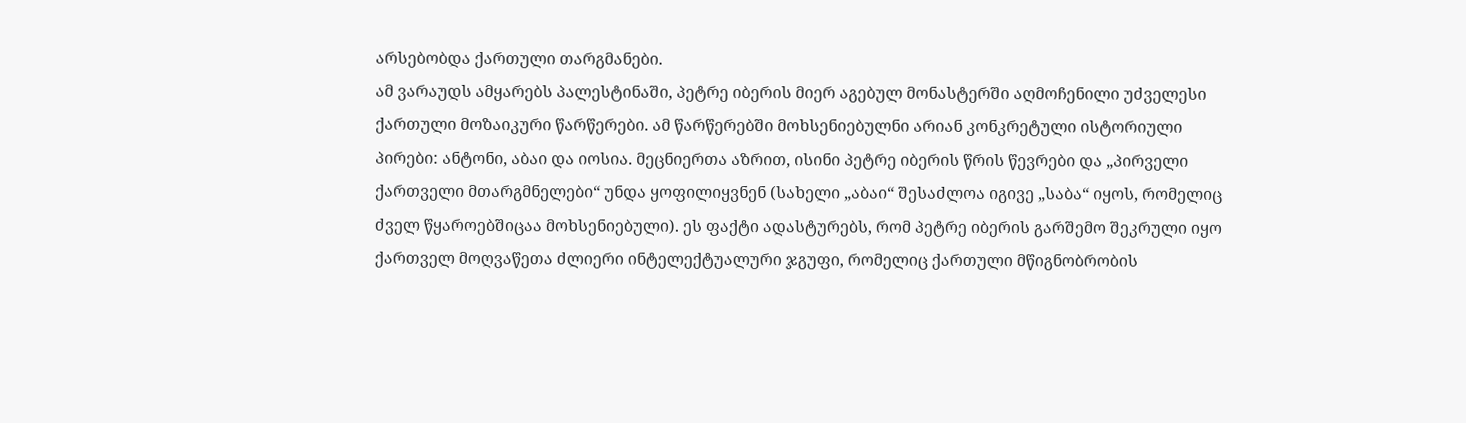არსებობდა ქართული თარგმანები.
ამ ვარაუდს ამყარებს პალესტინაში, პეტრე იბერის მიერ აგებულ მონასტერში აღმოჩენილი უძველესი ქართული მოზაიკური წარწერები. ამ წარწერებში მოხსენიებულნი არიან კონკრეტული ისტორიული პირები: ანტონი, აბაი და იოსია. მეცნიერთა აზრით, ისინი პეტრე იბერის წრის წევრები და „პირველი ქართველი მთარგმნელები“ უნდა ყოფილიყვნენ (სახელი „აბაი“ შესაძლოა იგივე „საბა“ იყოს, რომელიც ძველ წყაროებშიცაა მოხსენიებული). ეს ფაქტი ადასტურებს, რომ პეტრე იბერის გარშემო შეკრული იყო ქართველ მოღვაწეთა ძლიერი ინტელექტუალური ჯგუფი, რომელიც ქართული მწიგნობრობის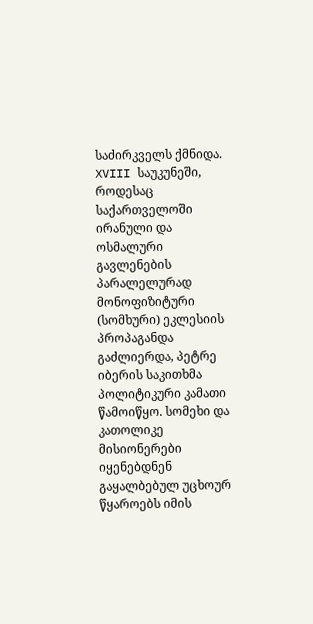საძირკველს ქმნიდა.
XVIII საუკუნეში, როდესაც საქართველოში ირანული და ოსმალური გავლენების პარალელურად მონოფიზიტური (სომხური) ეკლესიის პროპაგანდა გაძლიერდა, პეტრე იბერის საკითხმა პოლიტიკური კამათი წამოიწყო. სომეხი და კათოლიკე მისიონერები იყენებდნენ გაყალბებულ უცხოურ წყაროებს იმის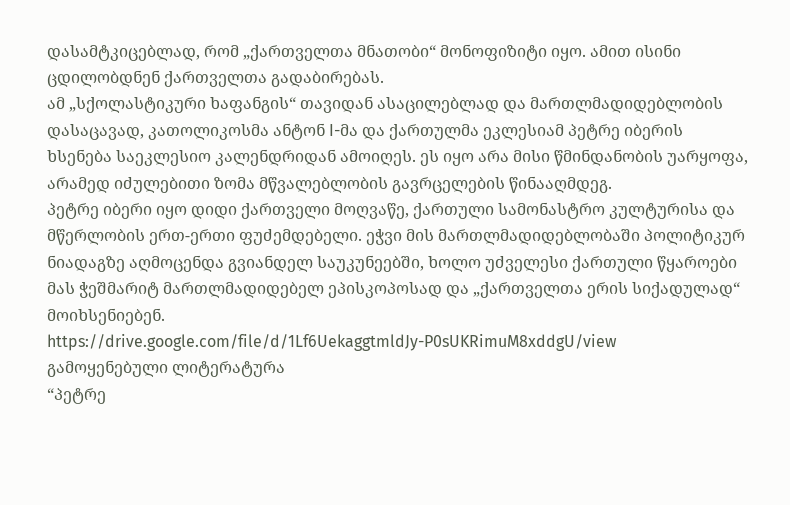დასამტკიცებლად, რომ „ქართველთა მნათობი“ მონოფიზიტი იყო. ამით ისინი ცდილობდნენ ქართველთა გადაბირებას.
ამ „სქოლასტიკური ხაფანგის“ თავიდან ასაცილებლად და მართლმადიდებლობის დასაცავად, კათოლიკოსმა ანტონ I-მა და ქართულმა ეკლესიამ პეტრე იბერის ხსენება საეკლესიო კალენდრიდან ამოიღეს. ეს იყო არა მისი წმინდანობის უარყოფა, არამედ იძულებითი ზომა მწვალებლობის გავრცელების წინააღმდეგ.
პეტრე იბერი იყო დიდი ქართველი მოღვაწე, ქართული სამონასტრო კულტურისა და მწერლობის ერთ-ერთი ფუძემდებელი. ეჭვი მის მართლმადიდებლობაში პოლიტიკურ ნიადაგზე აღმოცენდა გვიანდელ საუკუნეებში, ხოლო უძველესი ქართული წყაროები მას ჭეშმარიტ მართლმადიდებელ ეპისკოპოსად და „ქართველთა ერის სიქადულად“ მოიხსენიებენ.
https://drive.google.com/file/d/1Lf6UekaggtmldJy-P0sUKRimuM8xddgU/view
გამოყენებული ლიტერატურა
“პეტრე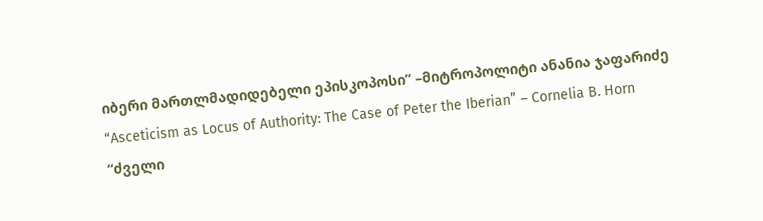იბერი მართლმადიდებელი ეპისკოპოსი” –მიტროპოლიტი ანანია ჯაფარიძე
“Asceticism as Locus of Authority: The Case of Peter the Iberian” – Cornelia B. Horn
“ძველი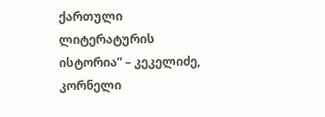ქართული ლიტერატურის ისტორია” – კეკელიძე, კორნელი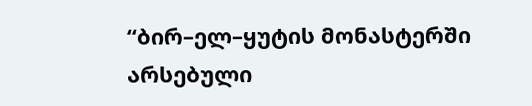“ბირ–ელ–ყუტის მონასტერში არსებული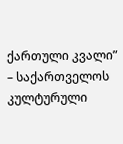ქართული კვალი” – საქართველოს კულტურული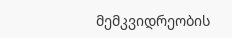მემკვიდრეობის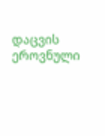დაცვის ეროვნული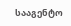სააგენტო